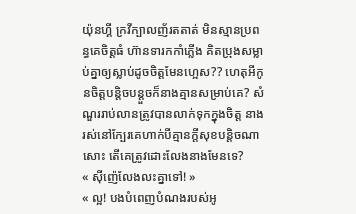យ៉ុនហ្គី ក្រវីក្បាលញ័រតតាត់ មិនស្មានប្រពន្ធគេចិត្តធំ ហ៊ានទារកកាំភ្លើង គិតប្រុងសម្លាប់គ្នាឲ្យស្លាប់ដូចចិត្តមែនហ្អេស?? ហេតុអីកូនចិត្តបន្តិចបន្តួចក៏នាងគ្មានសម្រាប់គេ? សំណួររាប់លានត្រូវបានលាក់ទុកក្នុងចិត្ត នាងរស់នៅក្បែរគេហាក់បីគ្មានក្តីសុខបន្តិចណាសោះ តើគេត្រូវដោះលែងនាងមែនទេ?
« ស៊ីញ៉េលែងលះគ្នាទៅ! »
« ល្អ! បងបំពេញបំណងរបស់អូ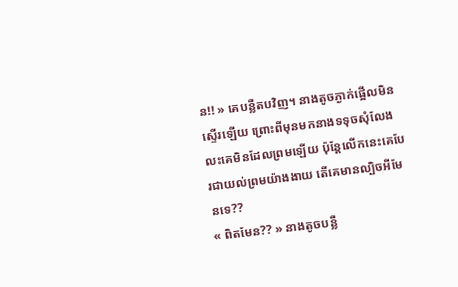ន!! » គេបន្លឺតបវិញ។ នាងតូចភ្ងាក់ផ្អើលមិនស្ទើរឡើយ ព្រោះពីមុនមកនាងទទុចសុំលែងលះគេមិនដែលព្រមឡើយ ប៉ុន្តែលើកនេះគេបែរជាយល់ព្រមយ៉ាងងាយ តើគេមានល្បិចអីមែនទេ??
« ពិតមែន?? » នាងតូចបន្លឺ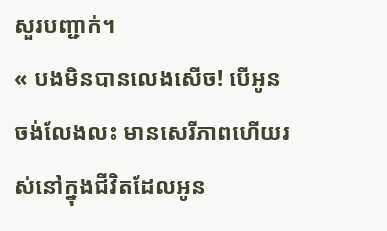សួរបញ្ជាក់។
« បងមិនបានលេងសើច! បើអូនចង់លែងលះ មានសេរីភាពហើយរស់នៅក្នុងជីវិតដែលអូន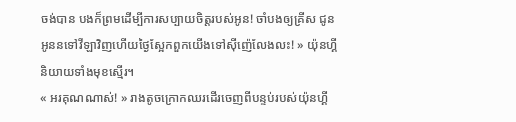ចង់បាន បងក៏ព្រមដើម្បីការសប្បាយចិត្តរបស់អូន! ចាំបងឲ្យគ្រីស ជូនអូននទៅវីឡាវិញហើយថ្ងៃស្អែកពួកយើងទៅស៊ីញ៉េលែងលះ! » យ៉ុនហ្គី និយាយទាំងមុខស្មើរ។
« អរគុណណាស់! » រាងតូចក្រោកឈរដើរចេញពីបន្ទប់របស់យ៉ុនហ្គី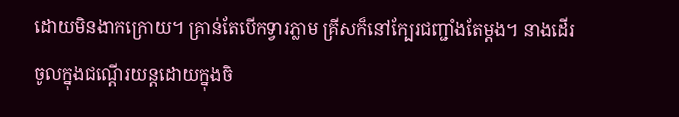ដោយមិនងាកក្រោយ។ គ្រាន់តែបើកទ្វារភ្លាម គ្រីសក៏នៅក្បែរជញ្ជាំងតែម្តង។ នាងដើរចូលក្នុងជណ្តើរយន្តដោយក្នុងចិ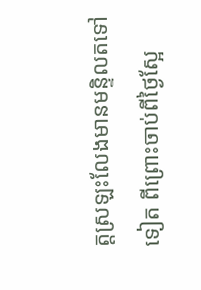ត្តស្រឡះលែងមានមន្ទិលតទៅទៀត ពីព្រោះចាប់ពីថ្ងៃស្អែ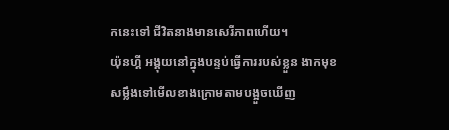កនេះទៅ ជីវិតនាងមានសេរីភាពហើយ។
យ៉ុនហ្គី អង្គុយនៅក្នុងបន្ទប់ធ្វើការរបស់ខ្លួន ងាកមុខសម្លឹងទៅមើលខាងក្រោមតាមបង្អួចឃើញ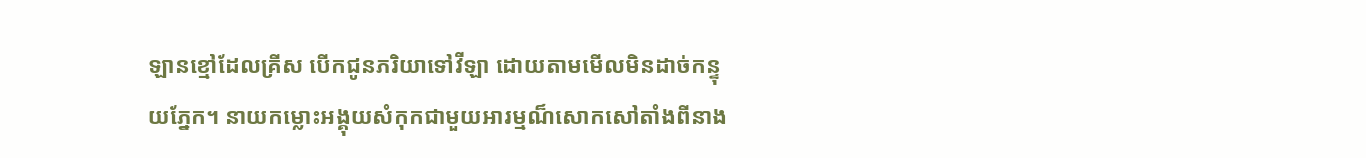ឡានខ្មៅដែលគ្រីស បើកជូនភរិយាទៅវីឡា ដោយតាមមើលមិនដាច់កន្ទុយភ្នែក។ នាយកម្លោះអង្គុយសំកុកជាមួយអារម្មណ៏សោកសៅតាំងពីនាង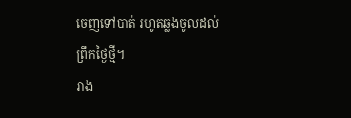ចេញទៅបាត់ រហូតឆ្លងចូលដល់ព្រឹកថ្ងៃថ្មី។
រាង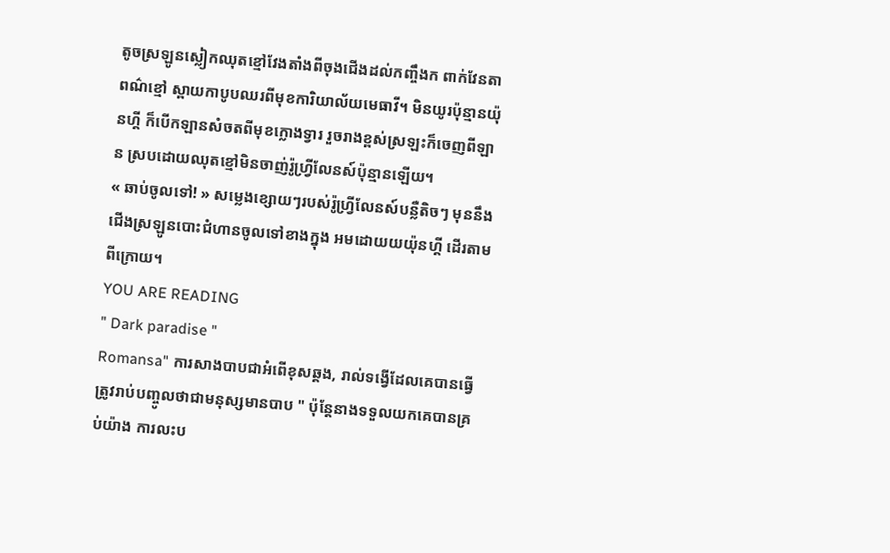តូចស្រឡូនស្លៀកឈុតខ្មៅវែងតាំងពីចុងជើងដល់កញ្ចឹងក ពាក់វែនតាពណ៌ខ្មៅ ស្ពាយកាបូបឈរពីមុខការិយាល័យមេធាវី។ មិនយូរប៉ុន្មានយ៉ុនហ្គី ក៏បើកឡានសំចតពីមុខក្លោងទ្វារ រួចរាងខ្ពស់ស្រឡះក៏ចេញពីឡាន ស្របដោយឈុតខ្មៅមិនចាញ់រ៉ូហ្វ្រីលែនស៍ប៉ុន្មានឡើយ។
« ឆាប់ចូលទៅ! » សម្លេងខ្សោយៗរបស់រ៉ូហ្វ្រីលែនស៍បន្លឺតិចៗ មុននឹងជើងស្រឡូនបោះជំហានចូលទៅខាងក្នុង អមដោយយយ៉ុនហ្គី ដើរតាមពីក្រោយ។
YOU ARE READING
" Dark paradise "
Romansa" ការសាងបាបជាអំពើខុសឆ្គង, រាល់ទង្វើដែលគេបានធ្វើ ត្រូវរាប់បញ្ចូលថាជាមនុស្សមានបាប " ប៉ុន្តែនាងទទួលយកគេបានគ្រប់យ៉ាង ការលះប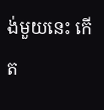ង់មួយនេះ កើត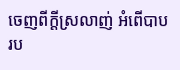ចេញពីក្តីស្រលាញ់ អំពើបាបរប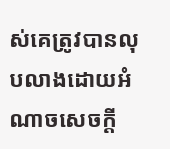ស់គេត្រូវបានលុបលាងដោយអំណាចសេចក្តី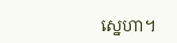ស្នេហា។